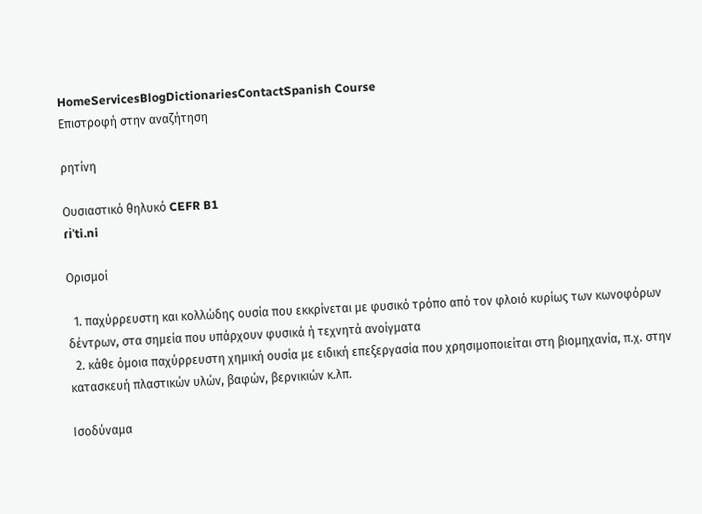HomeServicesBlogDictionariesContactSpanish Course
Επιστροφή στην αναζήτηση

ρητίνη

Ουσιαστικό θηλυκό CEFR B1
ɾiˈti.ni

Ορισμοί

  1. παχύρρευστη και κολλώδης ουσία που εκκρίνεται με φυσικό τρόπο από τον φλοιό κυρίως των κωνοφόρων δέντρων, στα σημεία που υπάρχουν φυσικά ή τεχνητά ανοίγματα
  2. κάθε όμοια παχύρρευστη χημική ουσία με ειδική επεξεργασία που χρησιμοποιείται στη βιομηχανία, π.χ. στην κατασκευή πλαστικών υλών, βαφών, βερνικιών κ.λπ.

Ισοδύναμα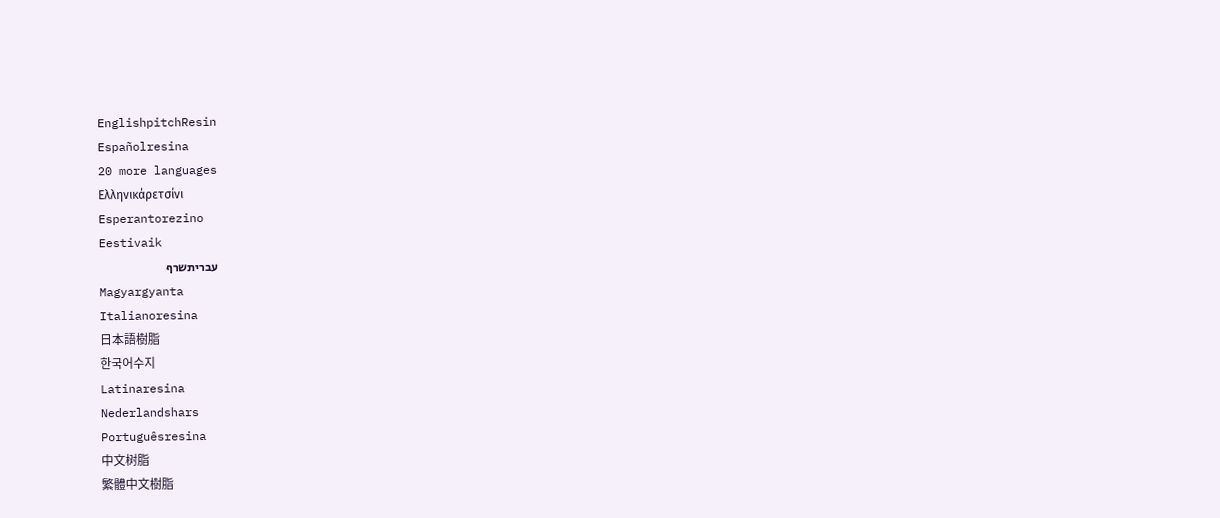EnglishpitchResin
Españolresina
20 more languages
Ελληνικάρετσίνι
Esperantorezino
Eestivaik
עבריתשרף
Magyargyanta
Italianoresina
日本語樹脂
한국어수지
Latinaresina
Nederlandshars
Portuguêsresina
中文树脂
繁體中文樹脂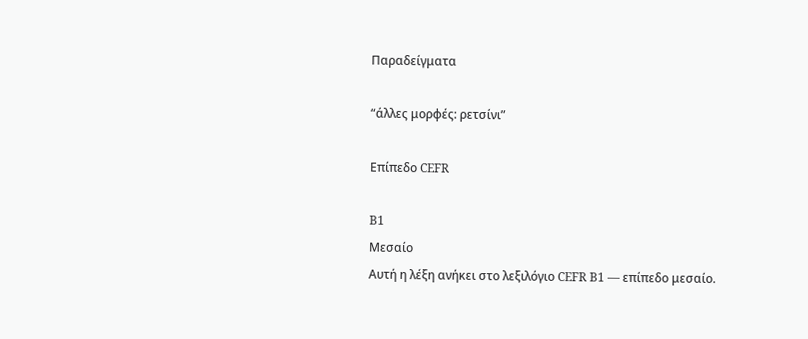Παραδείγματα

“άλλες μορφές: ρετσίνι”

Επίπεδο CEFR

B1
Μεσαίο
Αυτή η λέξη ανήκει στο λεξιλόγιο CEFR B1 — επίπεδο μεσαίο.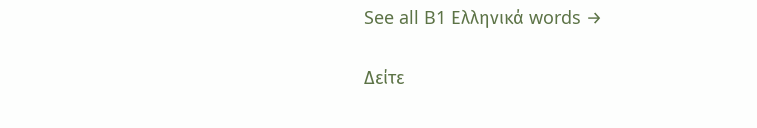See all B1 Ελληνικά words →

Δείτε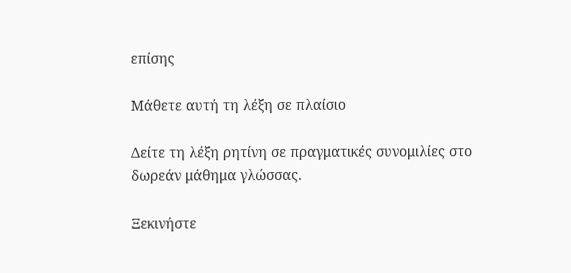επίσης

Μάθετε αυτή τη λέξη σε πλαίσιο

Δείτε τη λέξη ρητίνη σε πραγματικές συνομιλίες στο δωρεάν μάθημα γλώσσας.

Ξεκινήστε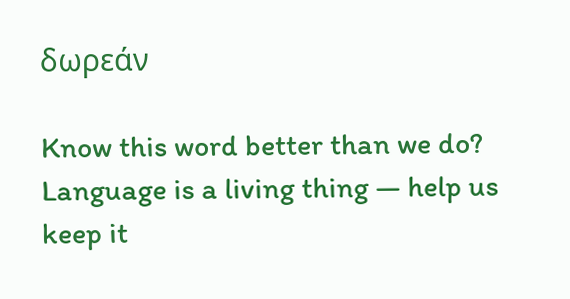δωρεάν

Know this word better than we do? Language is a living thing — help us keep it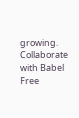growing. Collaborate with Babel Free